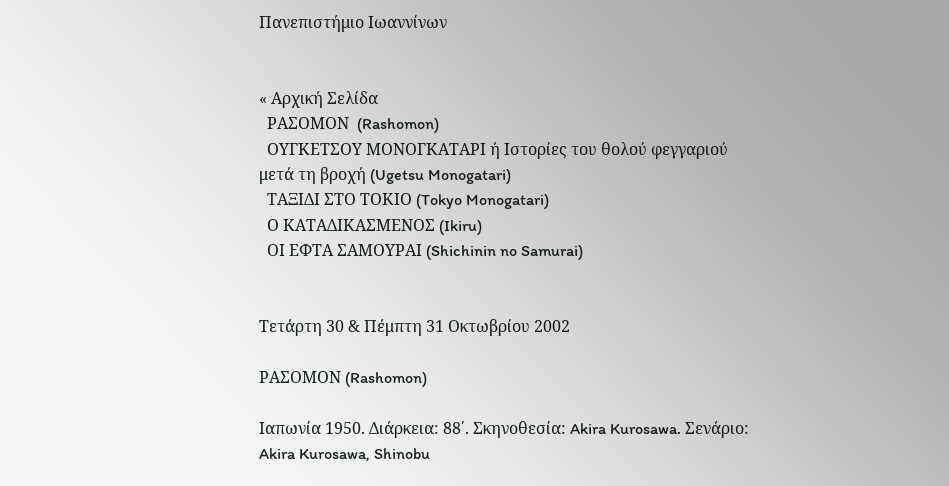Πανεπιστήμιο Ιωαννίνων


« Αρχική Σελίδα
  ΡΑΣΟΜΟΝ  (Rashomon)
  ΟΥΓΚΕΤΣΟΥ ΜΟΝΟΓΚΑΤΑΡΙ ή Ιστορίες του θολού φεγγαριού μετά τη βροχή (Ugetsu Monogatari)
  ΤΑΞΙΔΙ ΣΤΟ ΤΟΚΙΟ (Tokyo Monogatari)
  Ο ΚΑΤΑΔΙΚΑΣΜΕΝΟΣ (Ikiru)
  ΟΙ ΕΦΤΑ ΣΑΜΟΥΡΑΙ (Shichinin no Samurai)


Τετάρτη 30 & Πέμπτη 31 Οκτωβρίου 2002

ΡΑΣΟΜΟΝ (Rashomon)

Ιαπωνία 1950. Διάρκεια: 88΄. Σκηνοθεσία: Akira Kurosawa. Σενάριο: Akira Kurosawa, Shinobu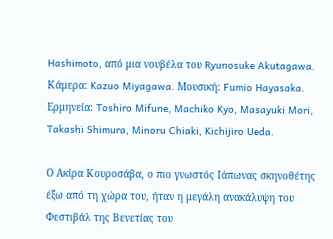Hashimoto, από μια νουβέλα του Ryunosuke Akutagawa. Κάμερα: Kazuo Miyagawa. Μουσική: Fumio Hayasaka. Ερμηνεία: Toshiro Mifune, Machiko Kyo, Masayuki Mori, Takashi Shimura, Minoru Chiaki, Kichijiro Ueda.

Ο Ακίρα Κουροσάβα, ο πιο γνωστός Ιάπωνας σκηνοθέτης έξω από τη χώρα του, ήταν η μεγάλη ανακάλυψη του Φεστιβάλ της Βενετίας του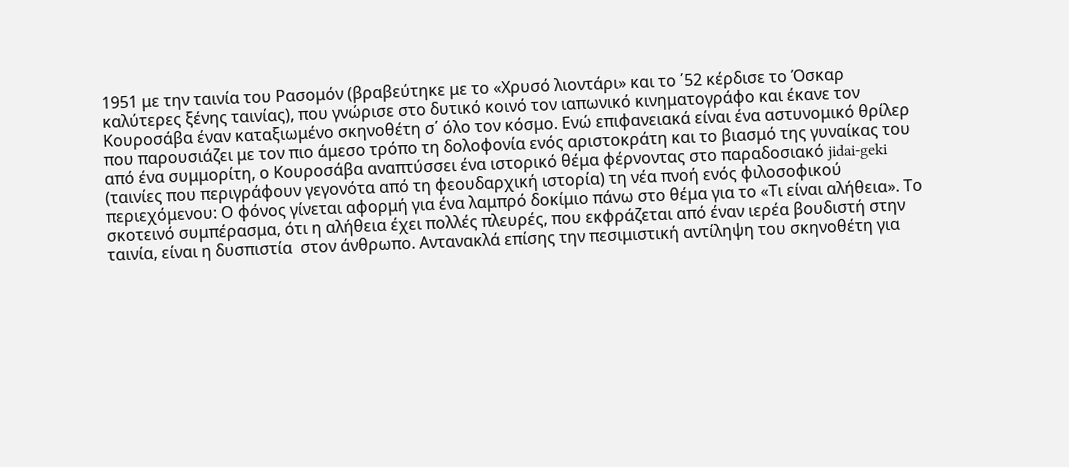1951 με την ταινία του Ρασομόν (βραβεύτηκε με το «Χρυσό λιοντάρι» και το ΄52 κέρδισε το Όσκαρ καλύτερες ξένης ταινίας), που γνώρισε στο δυτικό κοινό τον ιαπωνικό κινηματογράφο και έκανε τον Κουροσάβα έναν καταξιωμένο σκηνοθέτη σ΄ όλο τον κόσμο. Ενώ επιφανειακά είναι ένα αστυνομικό θρίλερ που παρουσιάζει με τον πιο άμεσο τρόπο τη δολοφονία ενός αριστοκράτη και το βιασμό της γυναίκας του από ένα συμμορίτη, ο Κουροσάβα αναπτύσσει ένα ιστορικό θέμα φέρνοντας στο παραδοσιακό jidai-geki (ταινίες που περιγράφουν γεγονότα από τη φεουδαρχική ιστορία) τη νέα πνοή ενός φιλοσοφικού περιεχόμενου: Ο φόνος γίνεται αφορμή για ένα λαμπρό δοκίμιο πάνω στο θέμα για το «Τι είναι αλήθεια». Το σκοτεινό συμπέρασμα, ότι η αλήθεια έχει πολλές πλευρές, που εκφράζεται από έναν ιερέα βουδιστή στην ταινία, είναι η δυσπιστία  στον άνθρωπο. Αντανακλά επίσης την πεσιμιστική αντίληψη του σκηνοθέτη για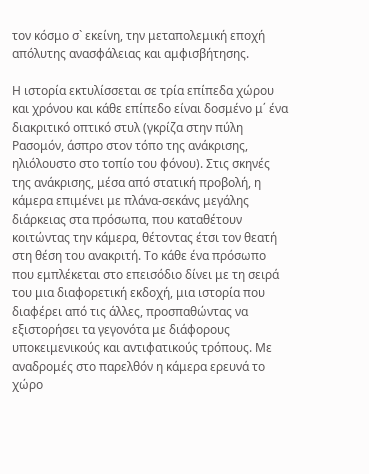τον κόσμο σ` εκείνη, την μεταπολεμική εποχή απόλυτης ανασφάλειας και αμφισβήτησης.

Η ιστορία εκτυλίσσεται σε τρία επίπεδα χώρου και χρόνου και κάθε επίπεδο είναι δοσμένο μ΄ ένα διακριτικό οπτικό στυλ (γκρίζα στην πύλη Ρασομόν, άσπρο στον τόπο της ανάκρισης, ηλιόλουστο στο τοπίο του φόνου). Στις σκηνές της ανάκρισης, μέσα από στατική προβολή, η κάμερα επιμένει με πλάνα-σεκάνς μεγάλης διάρκειας στα πρόσωπα, που καταθέτουν κοιτώντας την κάμερα, θέτοντας έτσι τον θεατή στη θέση του ανακριτή. Το κάθε ένα πρόσωπο που εμπλέκεται στο επεισόδιο δίνει με τη σειρά του μια διαφορετική εκδοχή, μια ιστορία που διαφέρει από τις άλλες, προσπαθώντας να εξιστορήσει τα γεγονότα με διάφορους υποκειμενικούς και αντιφατικούς τρόπους. Με αναδρομές στο παρελθόν η κάμερα ερευνά το χώρο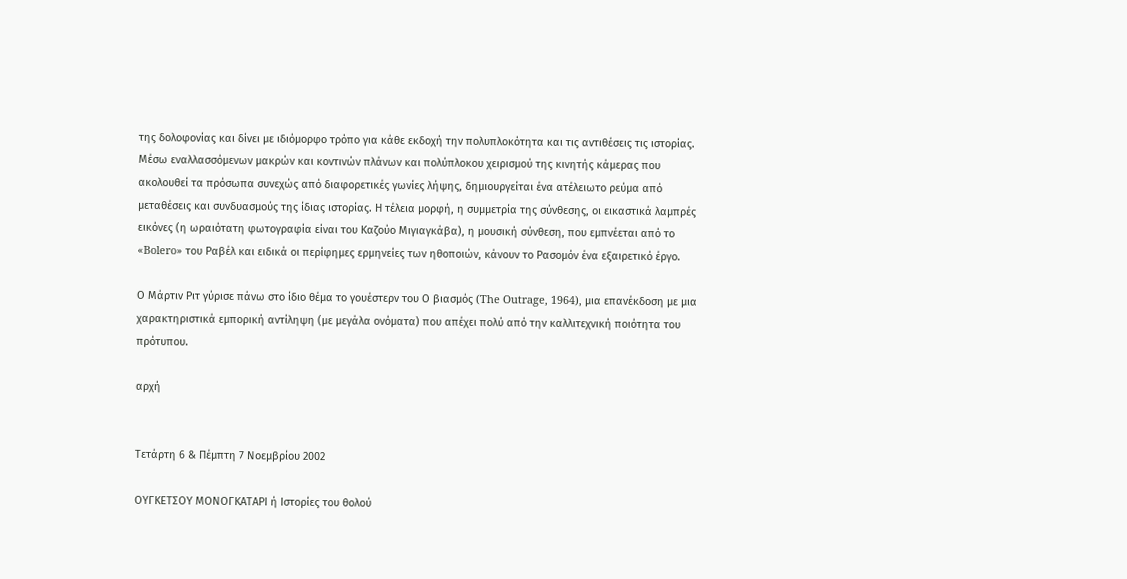της δολοφονίας και δίνει με ιδιόμορφο τρόπο για κάθε εκδοχή την πολυπλοκότητα και τις αντιθέσεις τις ιστορίας. Μέσω εναλλασσόμενων μακρών και κοντινών πλάνων και πολύπλοκου χειρισμού της κινητής κάμερας που ακολουθεί τα πρόσωπα συνεχώς από διαφορετικές γωνίες λήψης, δημιουργείται ένα ατέλειωτο ρεύμα από μεταθέσεις και συνδυασμούς της ίδιας ιστορίας. Η τέλεια μορφή, η συμμετρία της σύνθεσης, οι εικαστικά λαμπρές εικόνες (η ωραιότατη φωτογραφία είναι του Καζούο Μιγιαγκάβα), η μουσική σύνθεση, που εμπνέεται από το «Bolero» του Ραβέλ και ειδικά οι περίφημες ερμηνείες των ηθοποιών, κάνουν το Ρασομόν ένα εξαιρετικό έργο.

Ο Μάρτιν Ριτ γύρισε πάνω στο ίδιο θέμα το γουέστερν του Ο βιασμός (The Outrage, 1964), μια επανέκδοση με μια χαρακτηριστικά εμπορική αντίληψη (με μεγάλα ονόματα) που απέχει πολύ από την καλλιτεχνική ποιότητα του πρότυπου.

αρχή


Τετάρτη 6 & Πέμπτη 7 Νοεμβρίου 2002

ΟΥΓΚΕΤΣΟΥ ΜΟΝΟΓΚΑΤΑΡΙ ή Ιστορίες του θολού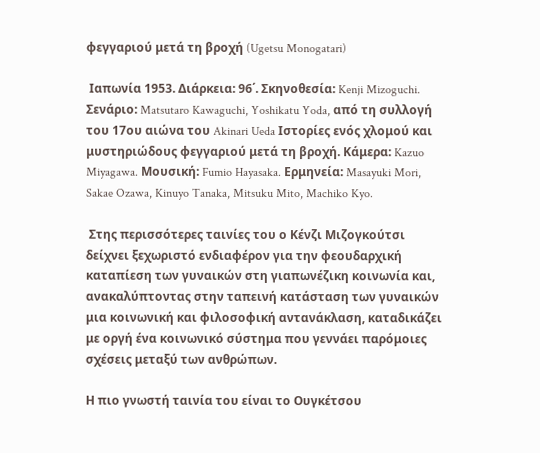φεγγαριού μετά τη βροχή (Ugetsu Monogatari)

 Ιαπωνία 1953. Διάρκεια: 96΄. Σκηνοθεσία: Kenji Mizoguchi. Σενάριο: Matsutaro Kawaguchi, Yoshikatu Yoda, από τη συλλογή του 17ου αιώνα του Akinari Ueda Ιστορίες ενός χλομού και μυστηριώδους φεγγαριού μετά τη βροχή. Κάμερα: Kazuo Miyagawa. Μουσική: Fumio Hayasaka. Ερμηνεία: Masayuki Mori, Sakae Ozawa, Kinuyo Tanaka, Mitsuku Mito, Machiko Kyo.

 Στης περισσότερες ταινίες του ο Κένζι Μιζογκούτσι δείχνει ξεχωριστό ενδιαφέρον για την φεουδαρχική καταπίεση των γυναικών στη γιαπωνέζικη κοινωνία και, ανακαλύπτοντας στην ταπεινή κατάσταση των γυναικών μια κοινωνική και φιλοσοφική αντανάκλαση, καταδικάζει με οργή ένα κοινωνικό σύστημα που γεννάει παρόμοιες σχέσεις μεταξύ των ανθρώπων.

Η πιο γνωστή ταινία του είναι το Ουγκέτσου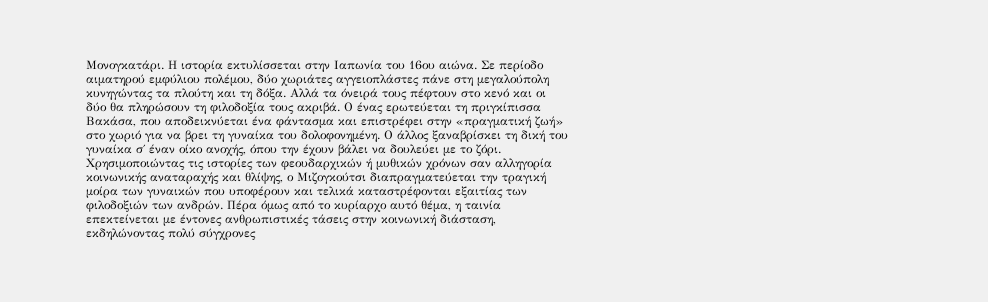Μονογκατάρι. Η ιστορία εκτυλίσσεται στην Ιαπωνία του 16ου αιώνα. Σε περίοδο αιματηρού εμφύλιου πολέμου, δύο χωριάτες αγγειοπλάστες πάνε στη μεγαλούπολη κυνηγώντας τα πλούτη και τη δόξα. Αλλά τα όνειρά τους πέφτουν στο κενό και οι δύο θα πληρώσουν τη φιλοδοξία τους ακριβά. Ο ένας ερωτεύεται τη πριγκίπισσα Βακάσα, που αποδεικνύεται ένα φάντασμα και επιστρέφει στην «πραγματική ζωή» στο χωριό για να βρει τη γυναίκα του δολοφονημένη. Ο άλλος ξαναβρίσκει τη δική του γυναίκα σ΄ έναν οίκο ανοχής, όπου την έχουν βάλει να δουλεύει με το ζόρι. Χρησιμοποιώντας τις ιστορίες των φεουδαρχικών ή μυθικών χρόνων σαν αλληγορία κοινωνικής αναταραχής και θλίψης, ο Μιζογκούτσι διαπραγματεύεται την τραγική μοίρα των γυναικών που υποφέρουν και τελικά καταστρέφονται εξαιτίας των φιλοδοξιών των ανδρών. Πέρα όμως από το κυρίαρχο αυτό θέμα, η ταινία επεκτείνεται με έντονες ανθρωπιστικές τάσεις στην κοινωνική διάσταση, εκδηλώνοντας πολύ σύγχρονες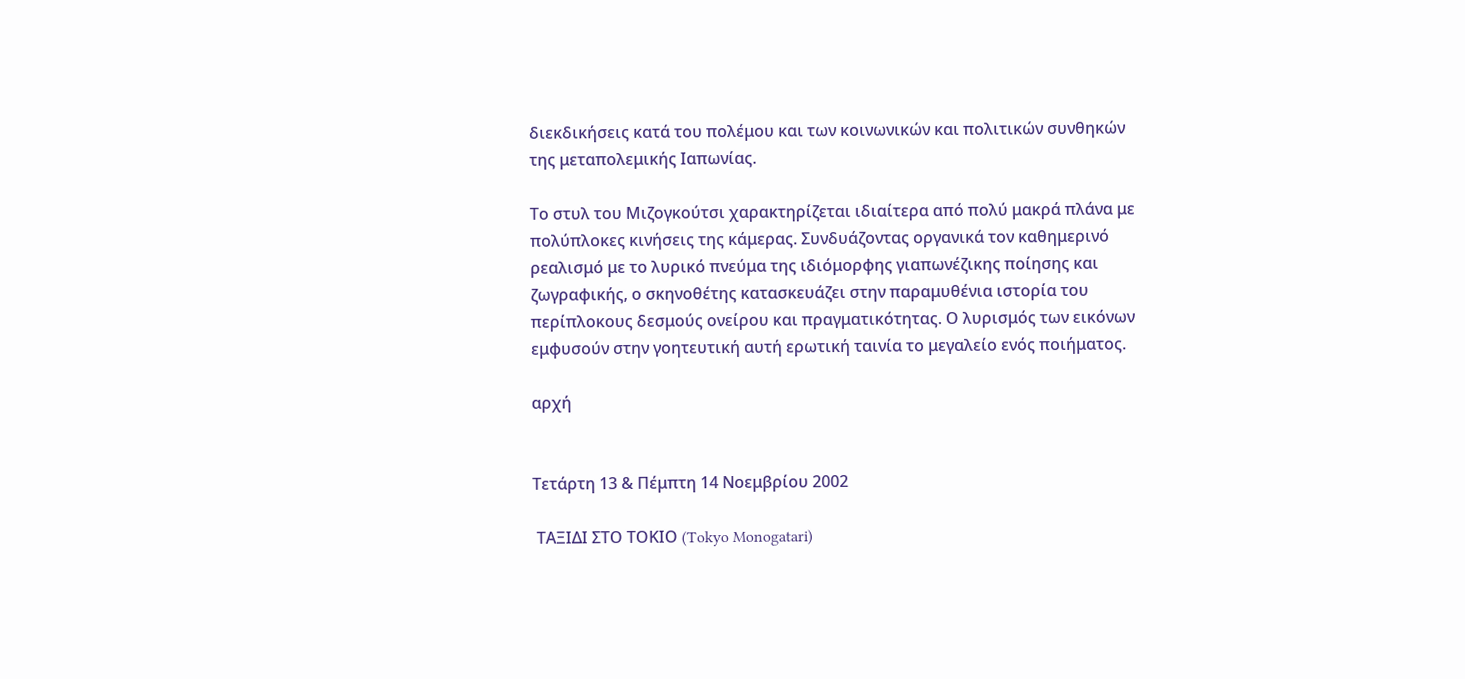διεκδικήσεις κατά του πολέμου και των κοινωνικών και πολιτικών συνθηκών της μεταπολεμικής Ιαπωνίας.

Το στυλ του Μιζογκούτσι χαρακτηρίζεται ιδιαίτερα από πολύ μακρά πλάνα με πολύπλοκες κινήσεις της κάμερας. Συνδυάζοντας οργανικά τον καθημερινό ρεαλισμό με το λυρικό πνεύμα της ιδιόμορφης γιαπωνέζικης ποίησης και ζωγραφικής, ο σκηνοθέτης κατασκευάζει στην παραμυθένια ιστορία του περίπλοκους δεσμούς ονείρου και πραγματικότητας. Ο λυρισμός των εικόνων εμφυσούν στην γοητευτική αυτή ερωτική ταινία το μεγαλείο ενός ποιήματος.

αρχή


Τετάρτη 13 & Πέμπτη 14 Νοεμβρίου 2002

 ΤΑΞΙΔΙ ΣΤΟ ΤΟΚΙΟ (Tokyo Monogatari)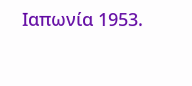Ιαπωνία 1953.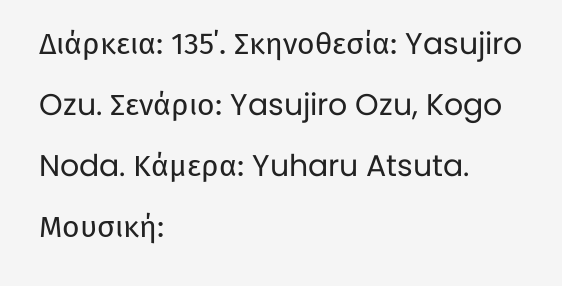Διάρκεια: 135΄. Σκηνοθεσία: Yasujiro Ozu. Σενάριο: Yasujiro Ozu, Kogo Noda. Κάμερα: Yuharu Atsuta. Μουσική: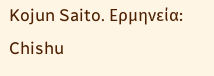Kojun Saito. Ερμηνεία: Chishu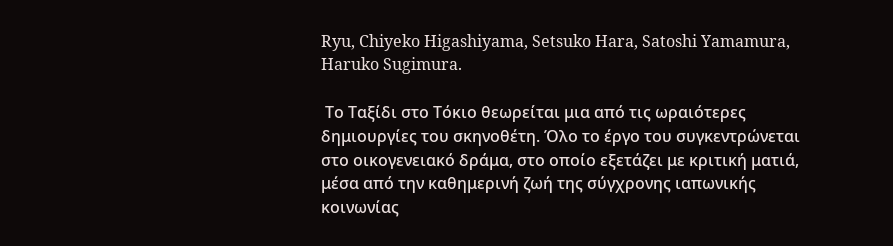Ryu, Chiyeko Higashiyama, Setsuko Hara, Satoshi Yamamura, Haruko Sugimura.

 Το Ταξίδι στο Τόκιο θεωρείται μια από τις ωραιότερες δημιουργίες του σκηνοθέτη. Όλο το έργο του συγκεντρώνεται στο οικογενειακό δράμα, στο οποίο εξετάζει με κριτική ματιά, μέσα από την καθημερινή ζωή της σύγχρονης ιαπωνικής κοινωνίας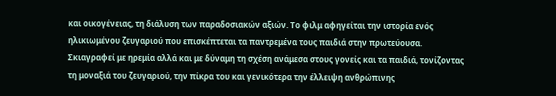και οικογένειας, τη διάλυση των παραδοσιακών αξιών. Το φιλμ αφηγείται την ιστορία ενός ηλικιωμένου ζευγαριού που επισκέπτεται τα παντρεμένα τους παιδιά στην πρωτεύουσα. Σκιαγραφεί με ηρεμία αλλά και με δύναμη τη σχέση ανάμεσα στους γονείς και τα παιδιά, τονίζοντας τη μοναξιά του ζευγαριού, την πίκρα του και γενικότερα την έλλειψη ανθρώπινης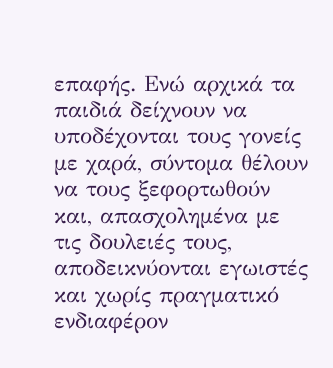επαφής. Ενώ αρχικά τα παιδιά δείχνουν να υποδέχονται τους γονείς με χαρά, σύντομα θέλουν να τους ξεφορτωθούν και, απασχολημένα με τις δουλειές τους, αποδεικνύονται εγωιστές και χωρίς πραγματικό ενδιαφέρον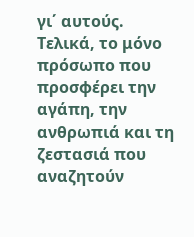γι΄ αυτούς. Τελικά, το μόνο πρόσωπο που προσφέρει την αγάπη, την ανθρωπιά και τη ζεστασιά που αναζητούν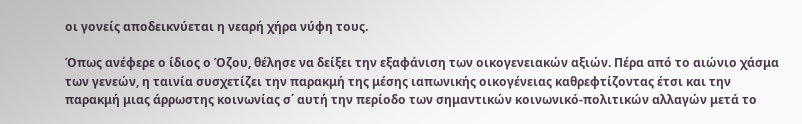οι γονείς αποδεικνύεται η νεαρή χήρα νύφη τους.

Όπως ανέφερε ο ίδιος ο Όζου, θέλησε να δείξει την εξαφάνιση των οικογενειακών αξιών. Πέρα από το αιώνιο χάσμα των γενεών, η ταινία συσχετίζει την παρακμή της μέσης ιαπωνικής οικογένειας καθρεφτίζοντας έτσι και την παρακμή μιας άρρωστης κοινωνίας σ΄ αυτή την περίοδο των σημαντικών κοινωνικό-πολιτικών αλλαγών μετά το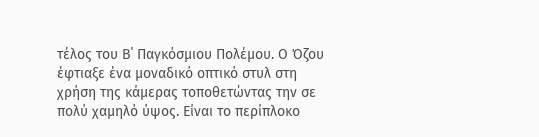τέλος του Β΄ Παγκόσμιου Πολέμου. Ο Όζου έφτιαξε ένα μοναδικό οπτικό στυλ στη χρήση της κάμερας τοποθετώντας την σε πολύ χαμηλό ύψος. Είναι το περίπλοκο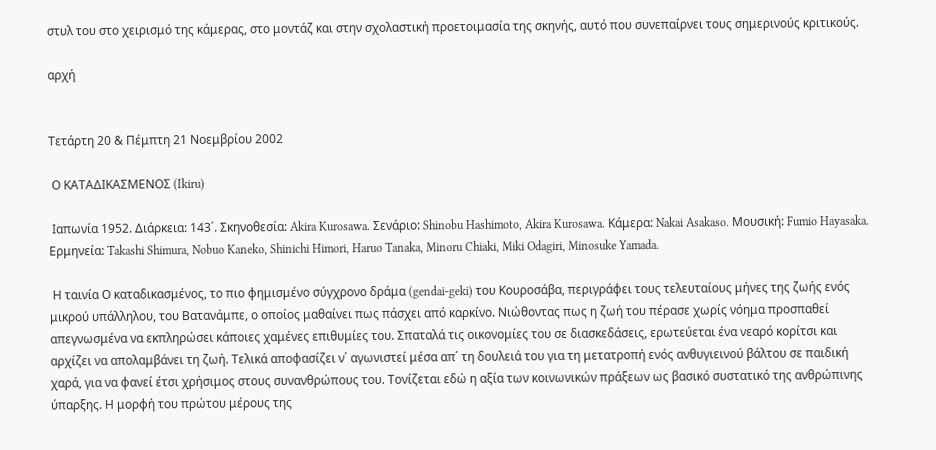στυλ του στο χειρισμό της κάμερας, στο μοντάζ και στην σχολαστική προετοιμασία της σκηνής, αυτό που συνεπαίρνει τους σημερινούς κριτικούς.

αρχή


Τετάρτη 20 & Πέμπτη 21 Νοεμβρίου 2002

 Ο ΚΑΤΑΔΙΚΑΣΜΕΝΟΣ (Ikiru)

 Ιαπωνία 1952. Διάρκεια: 143΄. Σκηνοθεσία: Akira Kurosawa. Σενάριο: Shinobu Hashimoto, Akira Kurosawa. Κάμερα: Nakai Asakaso. Μουσική: Fumio Hayasaka. Ερμηνεία: Takashi Shimura, Nobuo Kaneko, Shinichi Himori, Haruo Tanaka, Minoru Chiaki, Miki Odagiri, Minosuke Yamada.

 Η ταινία Ο καταδικασμένος, το πιο φημισμένο σύγχρονο δράμα (gendai-geki) του Κουροσάβα, περιγράφει τους τελευταίους μήνες της ζωής ενός μικρού υπάλληλου, του Βατανάμπε, ο οποίος μαθαίνει πως πάσχει από καρκίνο. Νιώθοντας πως η ζωή του πέρασε χωρίς νόημα προσπαθεί απεγνωσμένα να εκπληρώσει κάποιες χαμένες επιθυμίες του. Σπαταλά τις οικονομίες του σε διασκεδάσεις, ερωτεύεται ένα νεαρό κορίτσι και αρχίζει να απολαμβάνει τη ζωή. Τελικά αποφασίζει ν΄ αγωνιστεί μέσα απ΄ τη δουλειά του για τη μετατροπή ενός ανθυγιεινού βάλτου σε παιδική χαρά, για να φανεί έτσι χρήσιμος στους συνανθρώπους του. Τονίζεται εδώ η αξία των κοινωνικών πράξεων ως βασικό συστατικό της ανθρώπινης ύπαρξης. Η μορφή του πρώτου μέρους της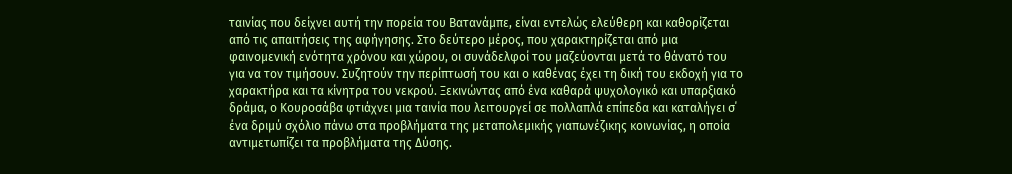ταινίας που δείχνει αυτή την πορεία του Βατανάμπε, είναι εντελώς ελεύθερη και καθορίζεται από τις απαιτήσεις της αφήγησης. Στο δεύτερο μέρος, που χαρακτηρίζεται από μια φαινομενική ενότητα χρόνου και χώρου, οι συνάδελφοί του μαζεύονται μετά το θάνατό του για να τον τιμήσουν. Συζητούν την περίπτωσή του και ο καθένας έχει τη δική του εκδοχή για το χαρακτήρα και τα κίνητρα του νεκρού. Ξεκινώντας από ένα καθαρά ψυχολογικό και υπαρξιακό δράμα, ο Κουροσάβα φτιάχνει μια ταινία που λειτουργεί σε πολλαπλά επίπεδα και καταλήγει σ΄ ένα δριμύ σχόλιο πάνω στα προβλήματα της μεταπολεμικής γιαπωνέζικης κοινωνίας, η οποία αντιμετωπίζει τα προβλήματα της Δύσης.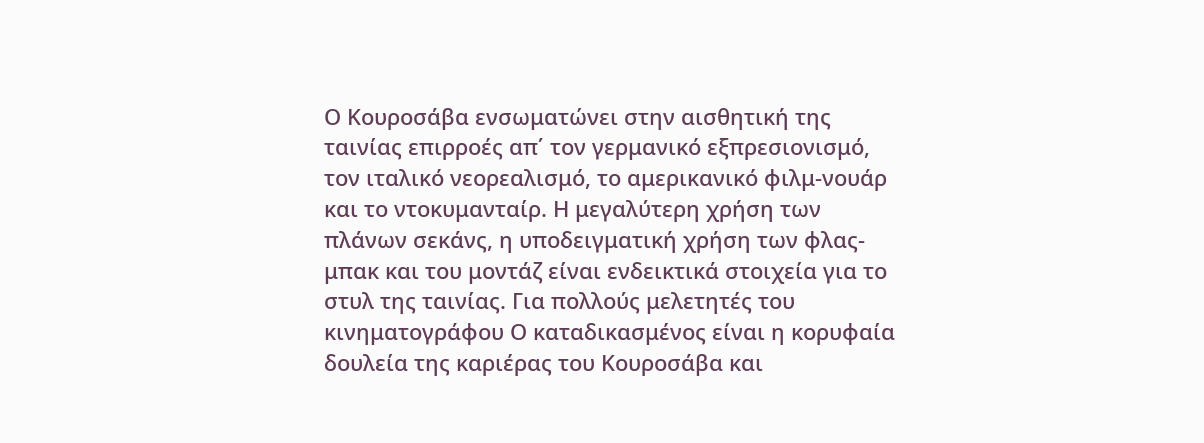Ο Κουροσάβα ενσωματώνει στην αισθητική της ταινίας επιρροές απ΄ τον γερμανικό εξπρεσιονισμό, τον ιταλικό νεορεαλισμό, το αμερικανικό φιλμ-νουάρ και το ντοκυμανταίρ. Η μεγαλύτερη χρήση των πλάνων σεκάνς, η υποδειγματική χρήση των φλας-μπακ και του μοντάζ είναι ενδεικτικά στοιχεία για το στυλ της ταινίας. Για πολλούς μελετητές του κινηματογράφου Ο καταδικασμένος είναι η κορυφαία δουλεία της καριέρας του Κουροσάβα και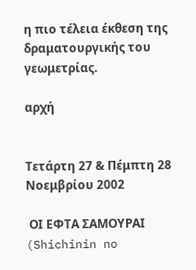η πιο τέλεια έκθεση της δραματουργικής του γεωμετρίας.

αρχή


Τετάρτη 27 & Πέμπτη 28 Νοεμβρίου 2002

 ΟΙ ΕΦΤΑ ΣΑΜΟΥΡΑΙ (Shichinin no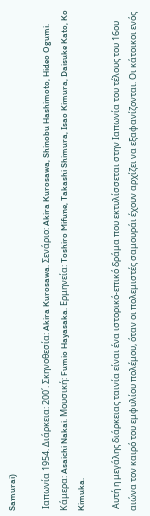Samurai)

 Ιαπωνία 1954. Διάρκεια: 200΄. Σκηνοθεσία: Akira Kurosawa. Σενάριο: Akira Kurosawa, Shinobu Hashimoto, Hideo Ogumi. Κάμερα: Asaichi Nakai. Μουσική: Fumio Hayasaka. Ερμηνεία: Toshiro Mifune, Takashi Shimura, Isao Kimura, Daisuke Kato, Ko Kimuka.

 Αυτή η μεγάλης διάρκειας ταινία είναι ένα ιστορικό-επικό δράμα που εκτυλίσσεται στην Ιαπωνία του τέλους του 16ου αιώνα τον καιρό του εμφυλίου πολέμου, όταν οι πολεμιστές σαμουράι έχουν αρχίζει να εξαφανίζονται. Οι κάτοικοι ενός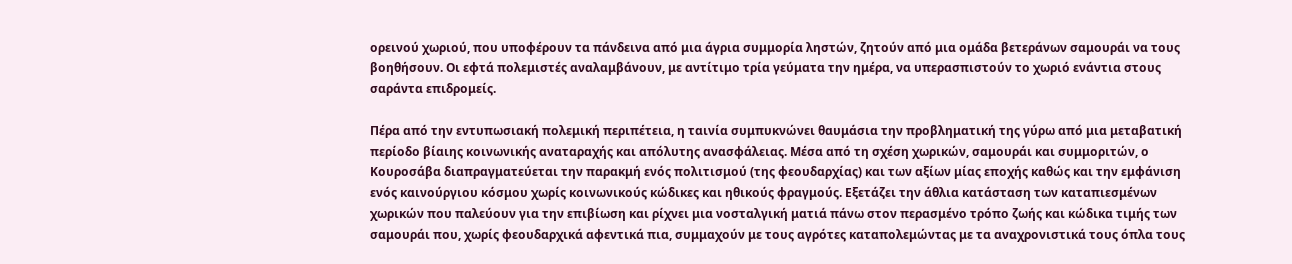ορεινού χωριού, που υποφέρουν τα πάνδεινα από μια άγρια συμμορία ληστών, ζητούν από μια ομάδα βετεράνων σαμουράι να τους βοηθήσουν. Οι εφτά πολεμιστές αναλαμβάνουν, με αντίτιμο τρία γεύματα την ημέρα, να υπερασπιστούν το χωριό ενάντια στους σαράντα επιδρομείς.

Πέρα από την εντυπωσιακή πολεμική περιπέτεια, η ταινία συμπυκνώνει θαυμάσια την προβληματική της γύρω από μια μεταβατική περίοδο βίαιης κοινωνικής αναταραχής και απόλυτης ανασφάλειας. Μέσα από τη σχέση χωρικών, σαμουράι και συμμοριτών, ο Κουροσάβα διαπραγματεύεται την παρακμή ενός πολιτισμού (της φεουδαρχίας) και των αξίων μίας εποχής καθώς και την εμφάνιση ενός καινούργιου κόσμου χωρίς κοινωνικούς κώδικες και ηθικούς φραγμούς. Εξετάζει την άθλια κατάσταση των καταπιεσμένων χωρικών που παλεύουν για την επιβίωση και ρίχνει μια νοσταλγική ματιά πάνω στον περασμένο τρόπο ζωής και κώδικα τιμής των σαμουράι που, χωρίς φεουδαρχικά αφεντικά πια, συμμαχούν με τους αγρότες καταπολεμώντας με τα αναχρονιστικά τους όπλα τους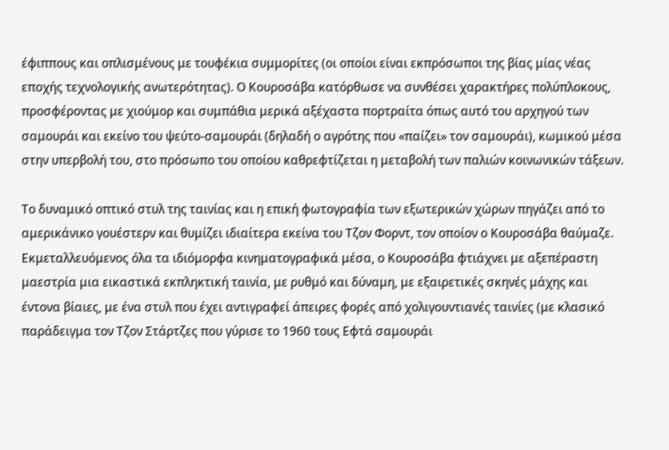έφιππους και οπλισμένους με τουφέκια συμμορίτες (οι οποίοι είναι εκπρόσωποι της βίας μίας νέας εποχής τεχνολογικής ανωτερότητας). Ο Κουροσάβα κατόρθωσε να συνθέσει χαρακτήρες πολύπλοκους, προσφέροντας με χιούμορ και συμπάθια μερικά αξέχαστα πορτραίτα όπως αυτό του αρχηγού των σαμουράι και εκείνο του ψεύτο-σαμουράι (δηλαδή ο αγρότης που «παίζει» τον σαμουράι), κωμικού μέσα στην υπερβολή του, στο πρόσωπο του οποίου καθρεφτίζεται η μεταβολή των παλιών κοινωνικών τάξεων.

Το δυναμικό οπτικό στυλ της ταινίας και η επική φωτογραφία των εξωτερικών χώρων πηγάζει από το αμερικάνικο γουέστερν και θυμίζει ιδιαίτερα εκείνα του Τζον Φορντ, τον οποίον ο Κουροσάβα θαύμαζε. Εκμεταλλευόμενος όλα τα ιδιόμορφα κινηματογραφικά μέσα, ο Κουροσάβα φτιάχνει με αξεπέραστη μαεστρία μια εικαστικά εκπληκτική ταινία, με ρυθμό και δύναμη, με εξαιρετικές σκηνές μάχης και έντονα βίαιες, με ένα στυλ που έχει αντιγραφεί άπειρες φορές από χολιγουντιανές ταινίες (με κλασικό παράδειγμα τον Τζον Στάρτζες που γύρισε το 1960 τους Εφτά σαμουράι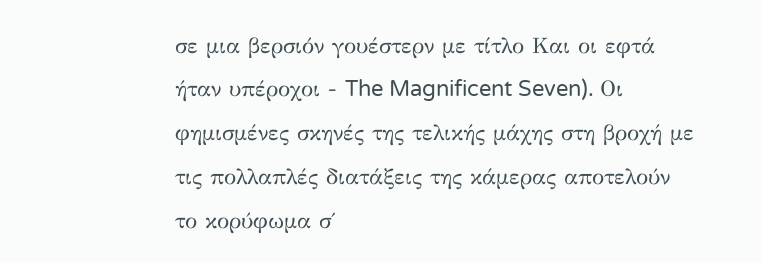σε μια βερσιόν γουέστερν με τίτλο Και οι εφτά ήταν υπέροχοι - The Magnificent Seven). Οι φημισμένες σκηνές της τελικής μάχης στη βροχή με τις πολλαπλές διατάξεις της κάμερας αποτελούν το κορύφωμα σ΄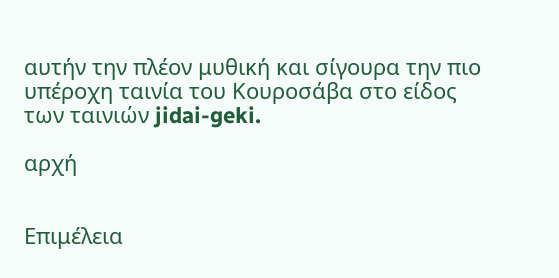αυτήν την πλέον μυθική και σίγουρα την πιο υπέροχη ταινία του Κουροσάβα στο είδος των ταινιών jidai-geki.

αρχή


Επιμέλεια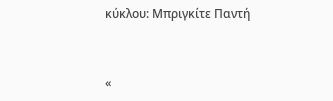κύκλου: Μπριγκίτε Παντή


«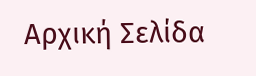Αρχική Σελίδα